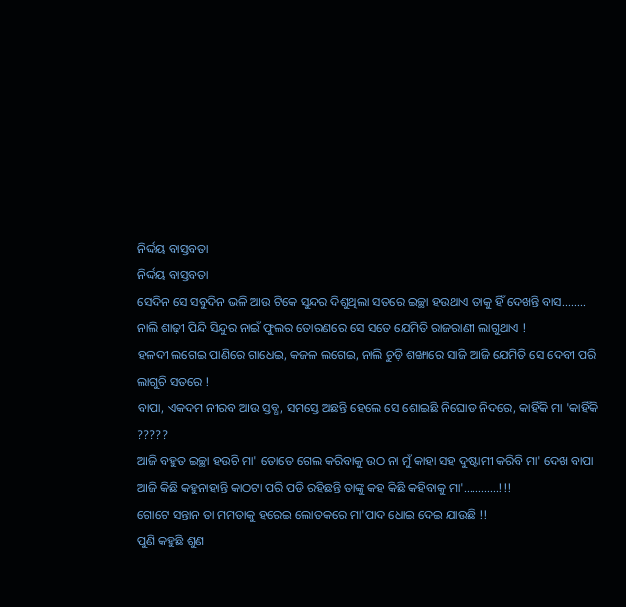ନିର୍ଦ୍ଦୟ ବାସ୍ତବତା
ନିର୍ଦ୍ଦୟ ବାସ୍ତବତା
ସେଦିନ ସେ ସବୁଦିନ ଭଳି ଆଉ ଟିକେ ସୁନ୍ଦର ଦିଶୁଥିଲା ସତରେ ଇଚ୍ଛା ହଉଥାଏ ତାକୁ ହିଁ ଦେଖନ୍ତି ବାସ........
ନାଲି ଶାଢ଼ୀ ପିନ୍ଦି ସିନ୍ଦୁର ନାଇଁ ଫୁଲର ତୋରଣରେ ସେ ସତେ ଯେମିତି ରାଜରାଣୀ ଲାଗୁଥାଏ !
ହଳଦୀ ଲଗେଇ ପାଣିରେ ଗାଧେଇ, କଜଳ ଲଗେଇ, ନାଲି ଚୁଡ଼ି ଶଙ୍ଖାରେ ସାଜି ଆଜି ଯେମିତି ସେ ଦେବୀ ପରି ଲାଗୁଚି ସତରେ !
ବାପା, ଏକଦମ ନୀରବ ଆଉ ସ୍ତବ୍ଧ, ସମସ୍ତେ ଅଛନ୍ତି ହେଲେ ସେ ଶୋଇଛି ନିଘୋଡ ନିଦରେ, କାହିଁକି ମା 'କାହିଁକି ?????
ଆଜି ବହୁତ ଇଚ୍ଛା ହଉଚି ମା' ତୋତେ ଗେଲ କରିବାକୁ ଉଠ ନା ମୁଁ କାହା ସହ ଦୁଷ୍ଟାମୀ କରିବି ମା' ଦେଖ ବାପା ଆଜି କିଛି କହୁନାହାନ୍ତି କାଠଟା ପରି ପଡି ରହିଛନ୍ତି ତାଙ୍କୁ କହ କିଛି କହିବାକୁ ମା'............!!!
ଗୋଟେ ସନ୍ତାନ ତା ମମତାକୁ ହରେଇ ଲୋତକରେ ମା'ପାଦ ଧୋଇ ଦେଇ ଯାଉଛି !!
ପୁଣି କହୁଛି ଶୁଣ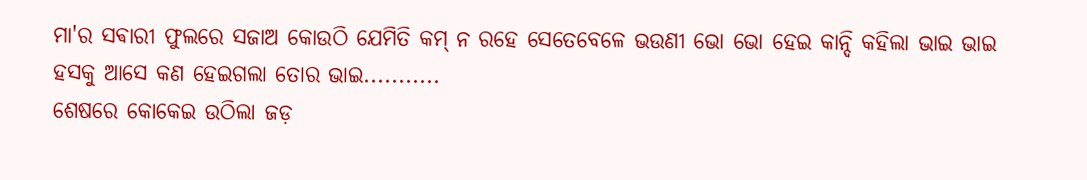ମା'ର ସଵାରୀ ଫୁଲରେ ସଜାଅ କୋଉଠି ଯେମିତି କମ୍ ନ ରହେ ସେତେବେଳେ ଭଉଣୀ ଭୋ ଭୋ ହେଇ କାନ୍ଦି କହିଲା ଭାଇ ଭାଇ ହସକୁ ଆସେ କଣ ହେଇଗଲା ତୋର ଭାଇ...........
ଶେଷରେ କୋକେଇ ଉଠିଲା ଜଡ଼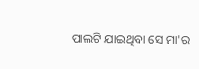ପାଲଟି ଯାଇଥିବା ସେ ମା'ର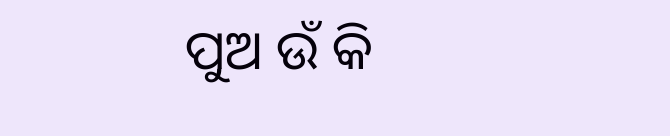ପୁଅ ଉଁ କି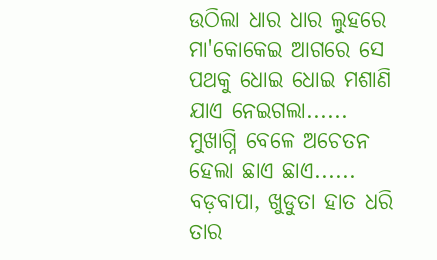ଉଠିଲା ଧାର ଧାର ଲୁହରେ ମା'କୋକେଇ ଆଗରେ ସେ ପଥକୁ ଧୋଇ ଧୋଇ ମଶାଣି ଯାଏ ନେଇଗଲା......
ମୁଖାଗ୍ନି ବେଳେ ଅଚେତନ ହେଲା ଛାଏ ଛାଏ......
ବଡ଼ବାପା, ଖୁଡୁତା ହାତ ଧରି ତାର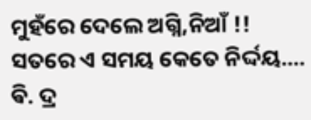ମୁହଁରେ ଦେଲେ ଅଗ୍ନି,ନିଆଁ !!
ସତରେ ଏ ସମୟ କେତେ ନିର୍ଦ୍ଦୟ....
ଵି. ଦ୍ର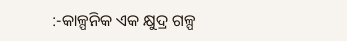:-କାଳ୍ପନିକ ଏକ କ୍ଷୁଦ୍ର ଗଳ୍ପ